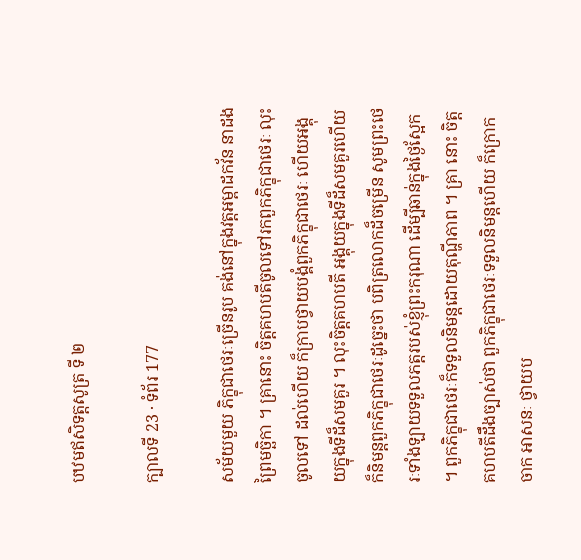បឋមឥសិទត្តសូត្រ ទី ២

ក្បាលទី 23 · ទំព័រ 177

សម័យមួយ ភិក្ខុជាថេរៈច្រើនរូប គង់នៅក្នុងវត្តអម្ពាដកវ័ន នាដងព្រៃមច្ឆិកា ។ គ្រានោះ ចិត្តគហបតីចូលទៅរកពួកភិក្ខុជាថេរៈ លុះចូលទៅ ដល់ហើយ ក៏ក្រាបថ្វាយបង្គំពួកភិក្ខុជាថេរៈ ហើយអង្គុយក្នុងទីដ៏សមគួរ ។ លុះចិត្តគហបតី អង្គុយក្នុងទីដ៏សមគួរហើយ ក៏និមន្តពួកភិក្ខុជាថេរៈដូច្នេះថា បពិត្រលោកដ៏ចម្រើន សូមព្រះថេរៈទាំងឡាយទទួលភត្តរបស់ខ្ញុំព្រះករុណា ដើម្បីឆាន់ក្នុងថ្ងៃស្អែក ។ ពួកភិក្ខុជាថេរៈក៏ទទួលនិមន្តដោយតុណ្ហីភាព ។ គ្រា នោះ ចិត្តគហបតីដឹងច្បាស់ថា ពួកភិក្ខុជាថេរៈទទួលនិមន្តហើយ ក៏ក្រោកចាក អាសនៈ ថ្វាយប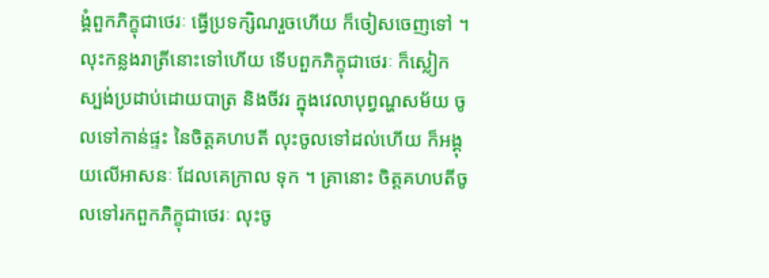ង្គំពួកភិក្ខុជាថេរៈ ធ្វើប្រទក្សិណរួចហើយ ក៏ចៀសចេញទៅ ។ លុះកន្លងរាត្រីនោះទៅហើយ ទើបពួកភិក្ខុជាថេរៈ ក៏ស្លៀក ស្បង់ប្រដាប់ដោយបាត្រ និងចីវរ ក្នុងវេលាបុព្វណ្ហសម័យ ចូលទៅកាន់ផ្ទះ នៃចិត្តគហបតី លុះចូលទៅដល់ហើយ ក៏អង្គុយលើអាសនៈ ដែលគេក្រាល ទុក ។ គ្រានោះ ចិត្តគហបតីចូលទៅរកពួកភិក្ខុជាថេរៈ លុះចូ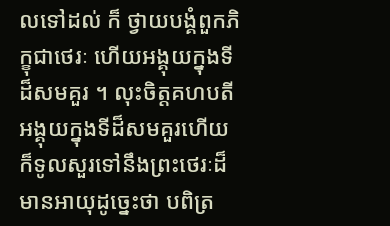លទៅដល់ ក៏ ថ្វាយបង្គំពួកភិក្ខុជាថេរៈ ហើយអង្គុយក្នុងទីដ៏សមគួរ ។ លុះចិត្តគហបតី អង្គុយក្នុងទីដ៏សមគួរហើយ ក៏ទូលសួរទៅនឹងព្រះថេរៈដ៏មានអាយុដូច្នេះថា បពិត្រ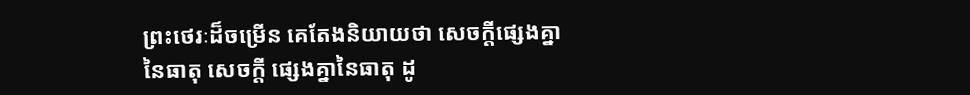ព្រះថេរៈដ៏ចម្រើន គេតែងនិយាយថា សេចក្តីផ្សេងគ្នានៃធាតុ សេចក្តី ផ្សេងគ្នានៃធាតុ ដូ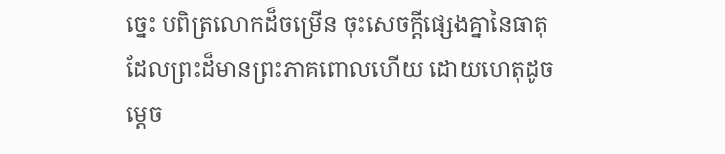ច្នេះ បពិត្រលោកដ៏ចម្រើន ចុះសេចក្តីផ្សេងគ្នានៃធាតុ ដែលព្រះដ៏មានព្រះភាគពោលហើយ ដោយហេតុដូចម្តេច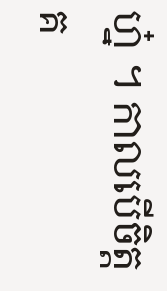ហ្ន៎ ។ កាលបើចិត្តគ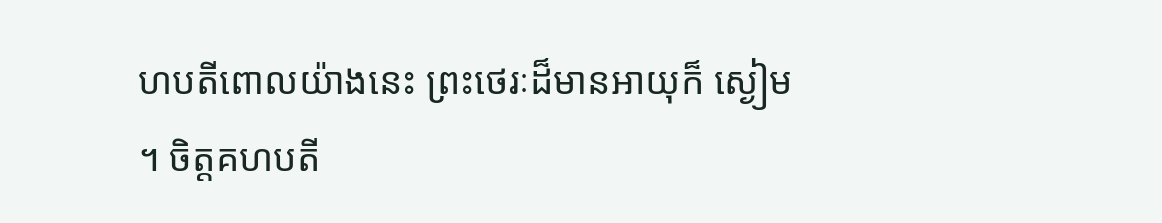ហបតីពោលយ៉ាងនេះ ព្រះថេរៈដ៏មានអាយុក៏ ស្ងៀម ។ ចិត្តគហបតី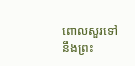ពោលសួរទៅនឹងព្រះ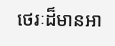ថេរៈដ៏មានអា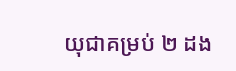យុជាគម្រប់ ២ ដង